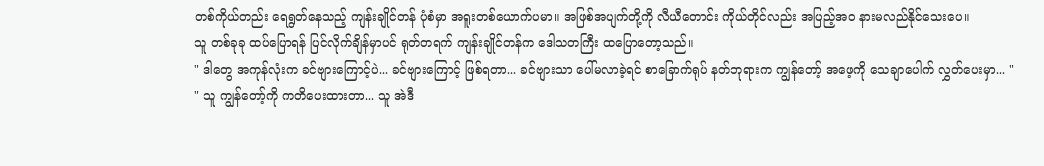တစ်ကိုယ်တည်း ရေရွတ်နေသည့် ကျန်းချိုင်တန် ပုံစံမှာ အရူးတစ်ယောက်ပမာ။ အဖြစ်အပျက်တို့ကို လီယီတောင်း ကိုယ်တိုင်လည်း အပြည့်အဝ နားမလည်နိုင်သေးပေ။
သူ တစ်ခုခု ထပ်ပြောရန် ပြင်လိုက်ချိန်မှာပင် ရုတ်တရက် ကျန်းချိုင်တန်က ဒေါသတကြီး ထပြောတော့သည်။
" ဒါတွေ အကုန်လုံးက ခင်ဗျားကြောင့်ပဲ... ခင်ဗျားကြောင့် ဖြစ်ရတာ... ခင်ဗျားသာ ပေါ်မလာခဲ့ရင် စာခြောက်ရုပ် နတ်ဘုရားက ကျွန်တော့် အဖေ့ကို သေချာပေါက် လွှတ်ပေးမှာ... "
" သူ ကျွန်တော့်ကို ကတိပေးထားတာ... သူ အဲဒီ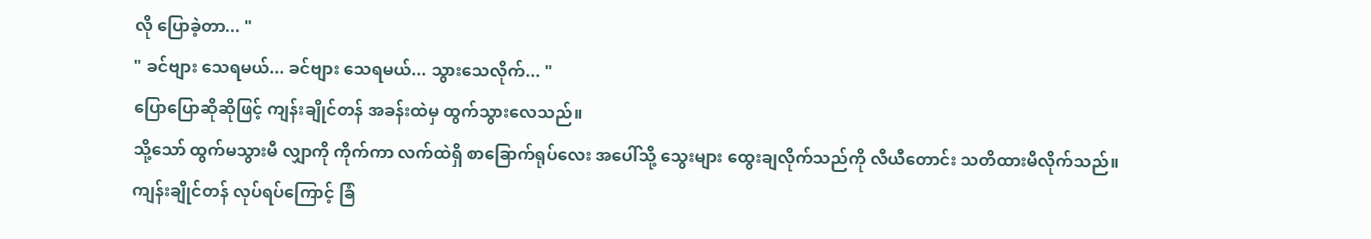လို ပြောခဲ့တာ... "
" ခင်ဗျား သေရမယ်... ခင်ဗျား သေရမယ်... သွားသေလိုက်... "
ပြောပြောဆိုဆိုဖြင့် ကျန်းချိုင်တန် အခန်းထဲမှ ထွက်သွားလေသည်။
သို့သော် ထွက်မသွားမီ လျှာကို ကိုက်ကာ လက်ထဲရှိ စာခြောက်ရုပ်လေး အပေါ်သို့ သွေးများ ထွေးချလိုက်သည်ကို လီယီတောင်း သတိထားမိလိုက်သည်။
ကျန်းချိုင်တန် လုပ်ရပ်ကြောင့် ခြံ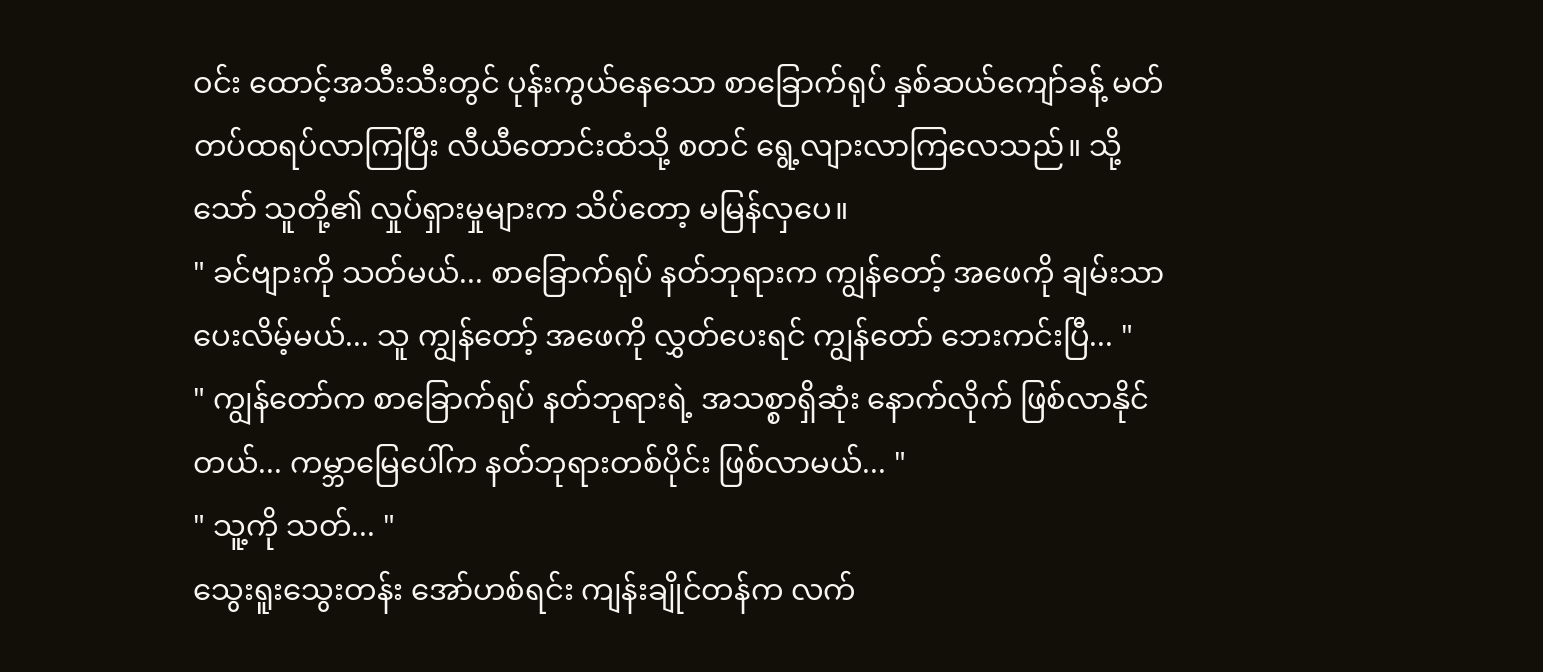ဝင်း ထောင့်အသီးသီးတွင် ပုန်းကွယ်နေသော စာခြောက်ရုပ် နှစ်ဆယ်ကျော်ခန့် မတ်တပ်ထရပ်လာကြပြီး လီယီတောင်းထံသို့ စတင် ရွေ့လျားလာကြလေသည်။ သို့သော် သူတို့၏ လှုပ်ရှားမှုများက သိပ်တော့ မမြန်လှပေ။
" ခင်ဗျားကို သတ်မယ်... စာခြောက်ရုပ် နတ်ဘုရားက ကျွန်တော့် အဖေကို ချမ်းသာပေးလိမ့်မယ်... သူ ကျွန်တော့် အဖေကို လွှတ်ပေးရင် ကျွန်တော် ဘေးကင်းပြီ... "
" ကျွန်တော်က စာခြောက်ရုပ် နတ်ဘုရားရဲ့ အသစ္စာရှိဆုံး နောက်လိုက် ဖြစ်လာနိုင်တယ်... ကမ္ဘာမြေပေါ်က နတ်ဘုရားတစ်ပိုင်း ဖြစ်လာမယ်... "
" သူ့ကို သတ်... "
သွေးရူးသွေးတန်း အော်ဟစ်ရင်း ကျန်းချိုင်တန်က လက်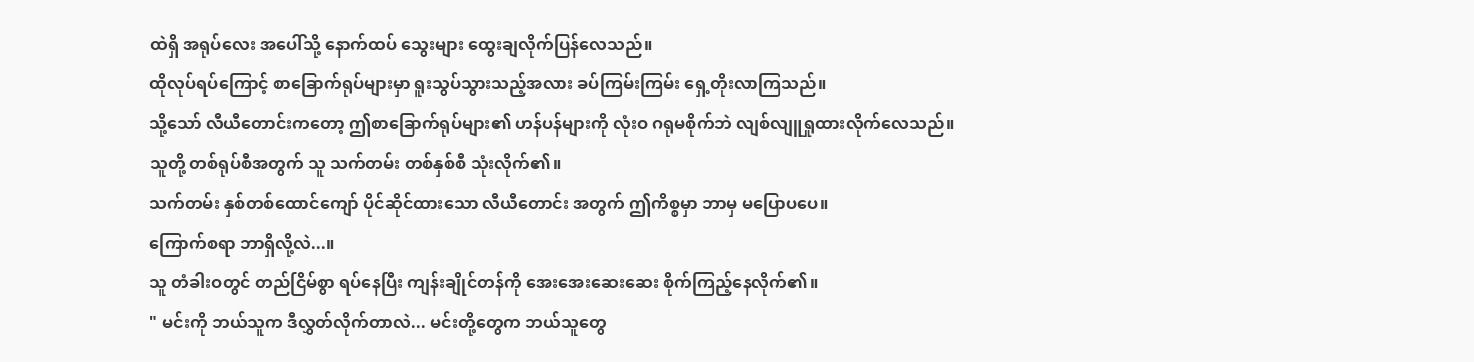ထဲရှိ အရုပ်လေး အပေါ်သို့ နောက်ထပ် သွေးများ ထွေးချလိုက်ပြန်လေသည်။
ထိုလုပ်ရပ်ကြောင့် စာခြောက်ရုပ်များမှာ ရူးသွပ်သွားသည့်အလား ခပ်ကြမ်းကြမ်း ရှေ့တိုးလာကြသည်။
သို့သော် လီယီတောင်းကတော့ ဤစာခြောက်ရုပ်များ၏ ဟန်ပန်များကို လုံးဝ ဂရုမစိုက်ဘဲ လျစ်လျူရှုထားလိုက်လေသည်။
သူတို့ တစ်ရုပ်စီအတွက် သူ သက်တမ်း တစ်နှစ်စီ သုံးလိုက်၏။
သက်တမ်း နှစ်တစ်ထောင်ကျော် ပိုင်ဆိုင်ထားသော လီယီတောင်း အတွက် ဤကိစ္စမှာ ဘာမှ မပြောပပေ။
ကြောက်စရာ ဘာရှိလို့လဲ...။
သူ တံခါးဝတွင် တည်ငြိမ်စွာ ရပ်နေပြီး ကျန်းချိုင်တန်ကို အေးအေးဆေးဆေး စိုက်ကြည့်နေလိုက်၏။
" မင်းကို ဘယ်သူက ဒီလွှတ်လိုက်တာလဲ... မင်းတို့တွေက ဘယ်သူတွေ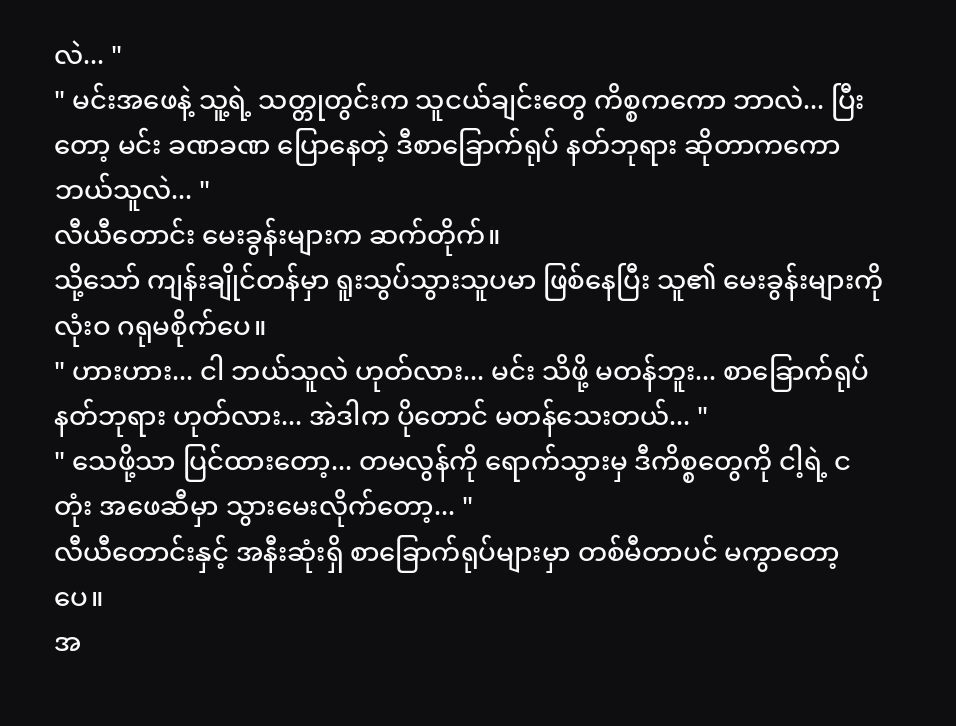လဲ... "
" မင်းအဖေနဲ့ သူ့ရဲ့ သတ္တုတွင်းက သူငယ်ချင်းတွေ ကိစ္စကကော ဘာလဲ... ပြီးတော့ မင်း ခဏခဏ ပြောနေတဲ့ ဒီစာခြောက်ရုပ် နတ်ဘုရား ဆိုတာကကော ဘယ်သူလဲ... "
လီယီတောင်း မေးခွန်းများက ဆက်တိုက်။
သို့သော် ကျန်းချိုင်တန်မှာ ရူးသွပ်သွားသူပမာ ဖြစ်နေပြီး သူ၏ မေးခွန်းများကို လုံးဝ ဂရုမစိုက်ပေ။
" ဟားဟား... ငါ ဘယ်သူလဲ ဟုတ်လား... မင်း သိဖို့ မတန်ဘူး... စာခြောက်ရုပ် နတ်ဘုရား ဟုတ်လား... အဲဒါက ပိုတောင် မတန်သေးတယ်... "
" သေဖို့သာ ပြင်ထားတော့... တမလွန်ကို ရောက်သွားမှ ဒီကိစ္စတွေကို ငါ့ရဲ့ ငတုံး အဖေဆီမှာ သွားမေးလိုက်တော့... "
လီယီတောင်းနှင့် အနီးဆုံးရှိ စာခြောက်ရုပ်များမှာ တစ်မီတာပင် မကွာတော့ပေ။
အ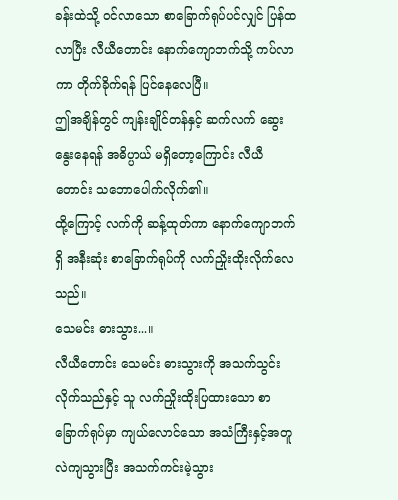ခန်းထဲသို့ ဝင်လာသော စာခြောက်ရုပ်ပင်လျှင် ပြန်ထလာပြီး လီယီတောင်း နောက်ကျောဘက်သို့ ကပ်လာကာ တိုက်ခိုက်ရန် ပြင်နေလေပြီ။
ဤအချိန်တွင် ကျန်းချိုင်တန်နှင့် ဆက်လက် ဆွေးနွေးနေရန် အဓိပ္ပာယ် မရှိတော့ကြောင်း လီယီတောင်း သဘောပေါက်လိုက်၏။
ထို့ကြောင့် လက်ကို ဆန့်ထုတ်ကာ နောက်ကျောဘက်ရှိ အနီးဆုံး စာခြောက်ရုပ်ကို လက်ညှိုးထိုးလိုက်လေသည်။
သေမင်း ဓားသွား...။
လီယီတောင်း သေမင်း ဓားသွားကို အသက်သွင်းလိုက်သည်နှင့် သူ လက်ညှိုးထိုးပြထားသော စာခြောက်ရုပ်မှာ ကျယ်လောင်သော အသံကြီးနှင့်အတူ လဲကျသွားပြီး အသက်ကင်းမဲ့သွား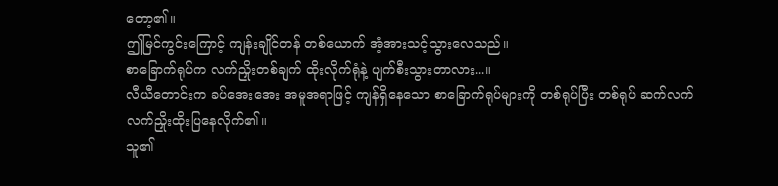တော့၏။
ဤမြင်ကွင်းကြောင့် ကျန်းချိုင်တန် တစ်ယောက် အံ့အားသင့်သွားလေသည်။
စာခြောက်ရုပ်က လက်ညှိုးတစ်ချက် ထိုးလိုက်ရုံနဲ့ ပျက်စီးသွားတာလား...။
လီယီတောင်းက ခပ်အေးအေး အမူအရာဖြင့် ကျန်ရှိနေသော စာခြောက်ရုပ်များကို တစ်ရုပ်ပြီး တစ်ရုပ် ဆက်လက် လက်ညှိုးထိုးပြနေလိုက်၏။
သူ၏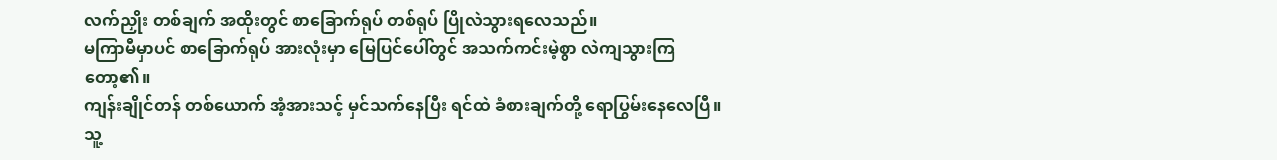လက်ညှိုး တစ်ချက် အထိုးတွင် စာခြောက်ရုပ် တစ်ရုပ် ပြိုလဲသွားရလေသည်။
မကြာမီမှာပင် စာခြောက်ရုပ် အားလုံးမှာ မြေပြင်ပေါ်တွင် အသက်ကင်းမဲ့စွာ လဲကျသွားကြတော့၏။
ကျန်းချိုင်တန် တစ်ယောက် အံ့အားသင့် မှင်သက်နေပြီး ရင်ထဲ ခံစားချက်တို့ ရောပြွမ်းနေလေပြီ။
သူ့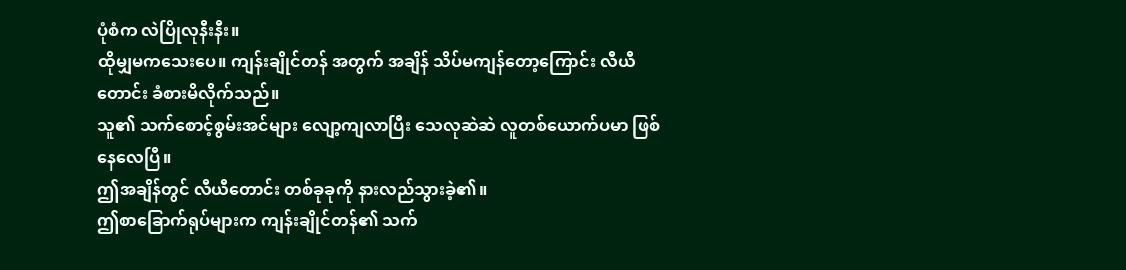ပုံစံက လဲပြိုလုနီးနီး။
ထိုမျှမကသေးပေ။ ကျန်းချိုင်တန် အတွက် အချိန် သိပ်မကျန်တော့ကြောင်း လီယီတောင်း ခံစားမိလိုက်သည်။
သူ၏ သက်စောင့်စွမ်းအင်များ လျော့ကျလာပြီး သေလုဆဲဆဲ လူတစ်ယောက်ပမာ ဖြစ်နေလေပြီ။
ဤအချိန်တွင် လီယီတောင်း တစ်ခုခုကို နားလည်သွားခဲ့၏။
ဤစာခြောက်ရုပ်များက ကျန်းချိုင်တန်၏ သက်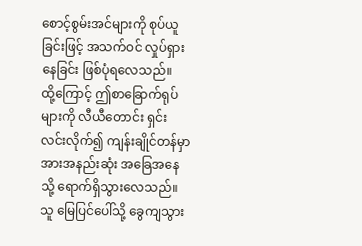စောင့်စွမ်းအင်များကို စုပ်ယူခြင်းဖြင့် အသက်ဝင် လှုပ်ရှားနေခြင်း ဖြစ်ပုံရလေသည်။
ထို့ကြောင့် ဤစာခြောက်ရုပ်များကို လီယီတောင်း ရှင်းလင်းလိုက်၍ ကျန်းချိုင်တန်မှာ အားအနည်းဆုံး အခြေအနေသို့ ရောက်ရှိသွားလေသည်။
သူ မြေပြင်ပေါ်သို့ ခွေကျသွား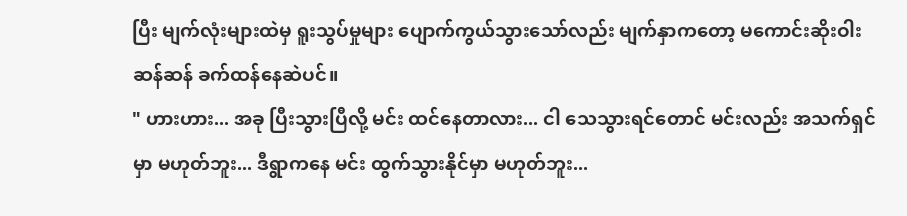ပြီး မျက်လုံးများထဲမှ ရူးသွပ်မှုများ ပျောက်ကွယ်သွားသော်လည်း မျက်နှာကတော့ မကောင်းဆိုးဝါးဆန်ဆန် ခက်ထန်နေဆဲပင်။
" ဟားဟား... အခု ပြီးသွားပြီလို့ မင်း ထင်နေတာလား... ငါ သေသွားရင်တောင် မင်းလည်း အသက်ရှင်မှာ မဟုတ်ဘူး... ဒီရွာကနေ မင်း ထွက်သွားနိုင်မှာ မဟုတ်ဘူး...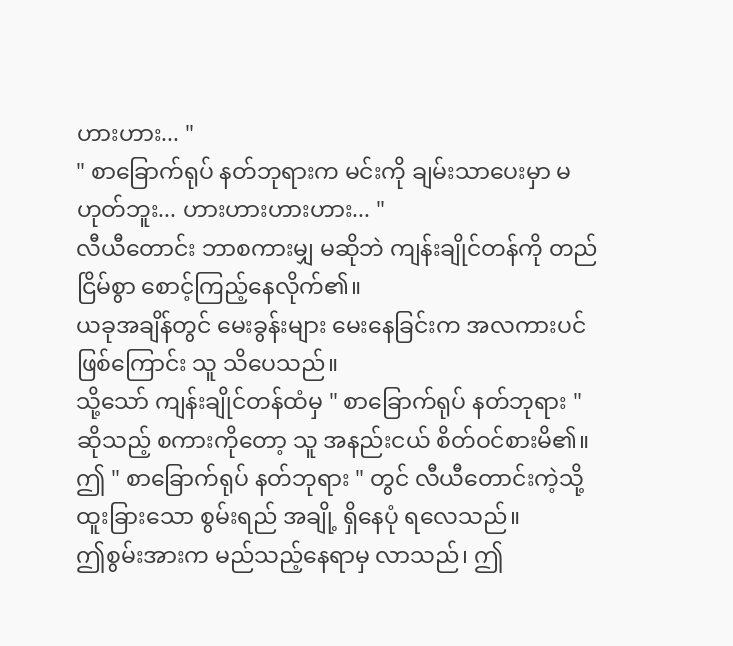ဟားဟား... "
" စာခြောက်ရုပ် နတ်ဘုရားက မင်းကို ချမ်းသာပေးမှာ မဟုတ်ဘူး... ဟားဟားဟားဟား... "
လီယီတောင်း ဘာစကားမျှ မဆိုဘဲ ကျန်းချိုင်တန်ကို တည်ငြိမ်စွာ စောင့်ကြည့်နေလိုက်၏။
ယခုအချိန်တွင် မေးခွန်းများ မေးနေခြင်းက အလကားပင် ဖြစ်ကြောင်း သူ သိပေသည်။
သို့သော် ကျန်းချိုင်တန်ထံမှ " စာခြောက်ရုပ် နတ်ဘုရား " ဆိုသည့် စကားကိုတော့ သူ အနည်းငယ် စိတ်ဝင်စားမိ၏။
ဤ " စာခြောက်ရုပ် နတ်ဘုရား " တွင် လီယီတောင်းကဲ့သို့ ထူးခြားသော စွမ်းရည် အချို့ ရှိနေပုံ ရလေသည်။
ဤစွမ်းအားက မည်သည့်နေရာမှ လာသည်၊ ဤ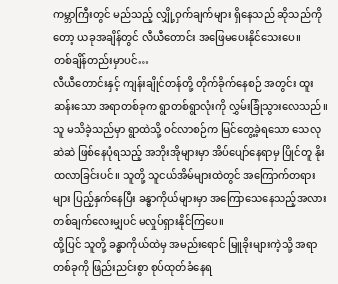ကမ္ဘာကြီးတွင် မည်သည့် လျှို့ဝှက်ချက်များ ရှိနေသည် ဆိုသည်ကိုတော့ ယခုအချိန်တွင် လီယီတောင်း အဖြေမပေးနိုင်သေးပေ။
တစ်ချိန်တည်းမှာပင်…
လီယီတောင်းနှင့် ကျန်းချိုင်တန်တို့ တိုက်ခိုက်နေစဉ် အတွင်း ထူးဆန်းသော အရာတစ်ခုက ရွာတစ်ရွာလုံးကို လွှမ်းခြုံသွားလေသည်။
သူ မသိခဲ့သည်မှာ ရွာထဲသို့ ဝင်လာစဉ်က မြင်တွေ့ခဲ့ရသော သေလုဆဲဆဲ ဖြစ်နေပုံရသည့် အဘိုးအိုများမှာ အိပ်ပျော်နေရာမှ ပြိုင်တူ နိုးထလာခြင်းပင်။ သူတို့ သူငယ်အိမ်များထဲတွင် အကြောက်တရားများ ပြည့်နှက်နေပြီး ခန္ဓာကိုယ်များမှာ အကြောသေနေသည့်အလား တစ်ချက်လေးမျှပင် မလှုပ်ရှားနိုင်ကြပေ။
ထို့ပြင် သူတို့ ခန္ဓာကိုယ်ထဲမှ အမည်းရောင် မြူခိုးများကဲ့သို့ အရာတစ်ခုကို ဖြည်းညင်းစွာ စုပ်ထုတ်ခံနေရ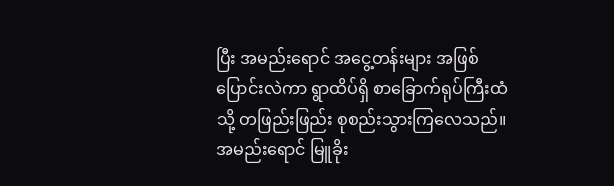ပြီး အမည်းရောင် အငွေ့တန်းများ အဖြစ် ပြောင်းလဲကာ ရွာထိပ်ရှိ စာခြောက်ရုပ်ကြီးထံသို့ တဖြည်းဖြည်း စုစည်းသွားကြလေသည်။
အမည်းရောင် မြူခိုး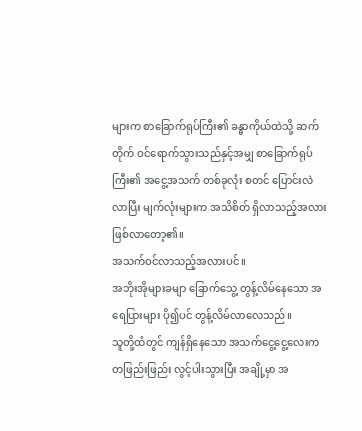များက စာခြောက်ရုပ်ကြီး၏ ခန္ဓာကိုယ်ထဲသို့ ဆက်တိုက် ဝင်ရောက်သွားသည်နှင့်အမျှ စာခြောက်ရုပ်ကြီး၏ အငွေ့အသက် တစ်ခုလုံး စတင် ပြောင်းလဲလာပြီး မျက်လုံးများက အသိစိတ် ရှိလာသည့်အလား ဖြစ်လာတော့၏။
အသက်ဝင်လာသည့်အလားပင်။
အဘိုးအိုများခမျာ ခြောက်သွေ့ တွန့်လိမ်နေသော အရေပြားများ ပို၍ပင် တွန့်လိမ်လာလေသည်။
သူတို့ထံတွင် ကျန်ရှိနေသော အသက်ငွေ့ငွေ့လေးက တဖြည်းဖြည်း လွင့်ပါးသွားပြီး အချို့မှာ အ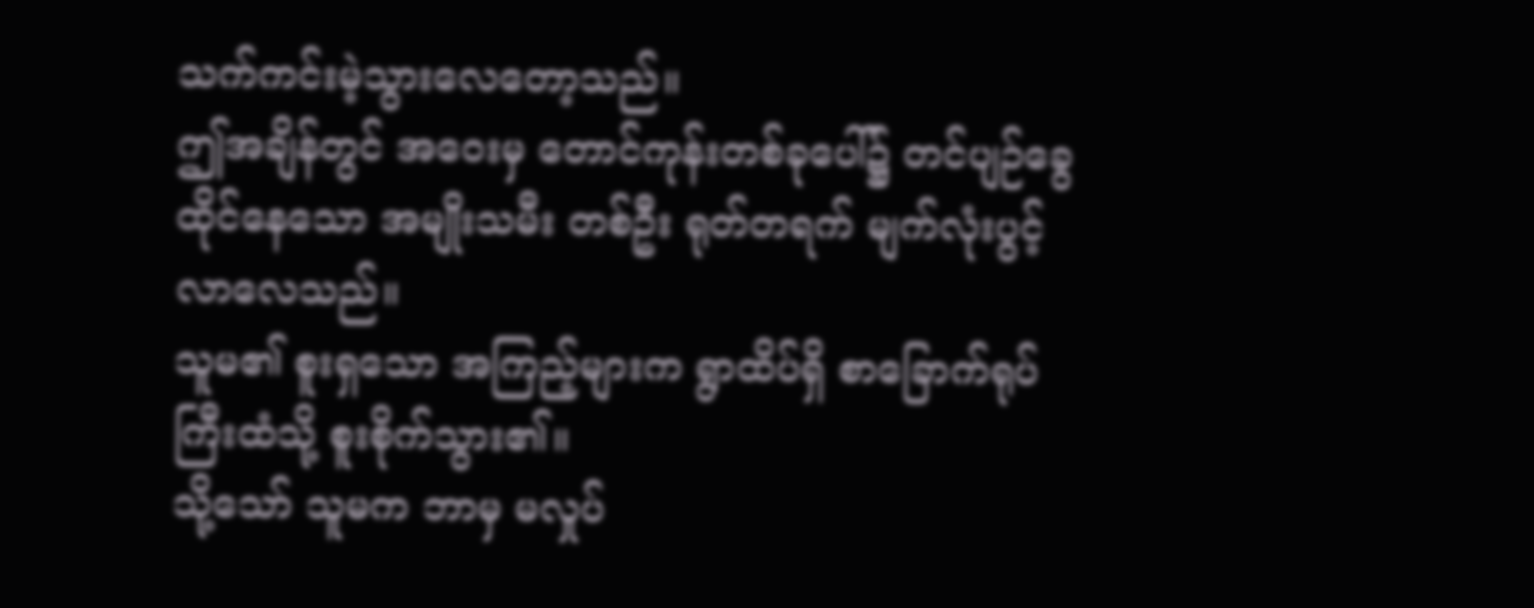သက်ကင်းမဲ့သွားလေတော့သည်။
ဤအချိန်တွင် အဝေးမှ တောင်ကုန်းတစ်ခုပေါ်၌ တင်ပျဉ်ခွေ ထိုင်နေသော အမျိုးသမီး တစ်ဦး ရုတ်တရက် မျက်လုံးပွင့်လာလေသည်။
သူမ၏ စူးရှသော အကြည့်များက ရွာထိပ်ရှိ စာခြောက်ရုပ်ကြီးထံသို့ စူးစိုက်သွား၏။
သို့သော် သူမက ဘာမှ မလှုပ်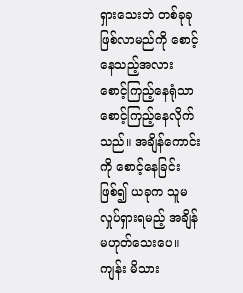ရှားသေးဘဲ တစ်ခုခု ဖြစ်လာမည်ကို စောင့်နေသည့်အလား စောင့်ကြည့်နေရုံသာ စောင့်ကြည့်နေလိုက်သည်။ အချိန်ကောင်းကို စောင့်နေခြင်း ဖြစ်၍ ယခုက သူမ လှုပ်ရှားရမည့် အချိန် မဟုတ်သေးပေ။
ကျန်း မိသား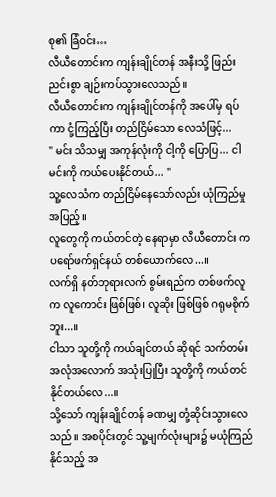စု၏ ခြံဝင်း…
လီယီတောင်းက ကျန်းချိုင်တန် အနီးသို့ ဖြည်းညင်းစွာ ချဉ်းကပ်သွားလေသည်။
လီယီတောင်းက ကျန်းချိုင်တန်ကို အပေါ်မှ ရပ်ကာ ငုံ့ကြည့်ပြီး တည်ငြိမ်သော လေသံဖြင့်...
" မင်း သိသမျှ အကုန်လုံးကို ငါ့ကို ပြောပြ... ငါ မင်းကို ကယ်ပေးနိုင်တယ်... "
သူ့လေသံက တည်ငြိမ်နေသော်လည်း ယုံကြည်မှု အပြည့်။
လူတွေကို ကယ်တင်တဲ့ နေရာမှာ လီယီတောင်း က ပရော်ဖက်ရှင်နယ် တစ်ယောက်လေ...။
လက်ရှိ နတ်ဘုရားလက် စွမ်းရည်က တစ်ဖက်လူက လူကောင်း ဖြစ်ဖြစ်၊ လူဆိုး ဖြစ်ဖြစ် ဂရုမစိုက်ဘူး...။
ငါသာ သူတို့ကို ကယ်ချင်တယ် ဆိုရင် သက်တမ်း အလုံအလောက် အသုံးပြုပြီး သူတို့ကို ကယ်တင်နိုင်တယ်လေ...။
သို့သော် ကျန်းချိုင်တန် ခဏမျှ တုံ့ဆိုင်းသွားလေသည်။ အစပိုင်းတွင် သူ့မျက်လုံးများ၌ မယုံကြည်နိုင်သည့် အ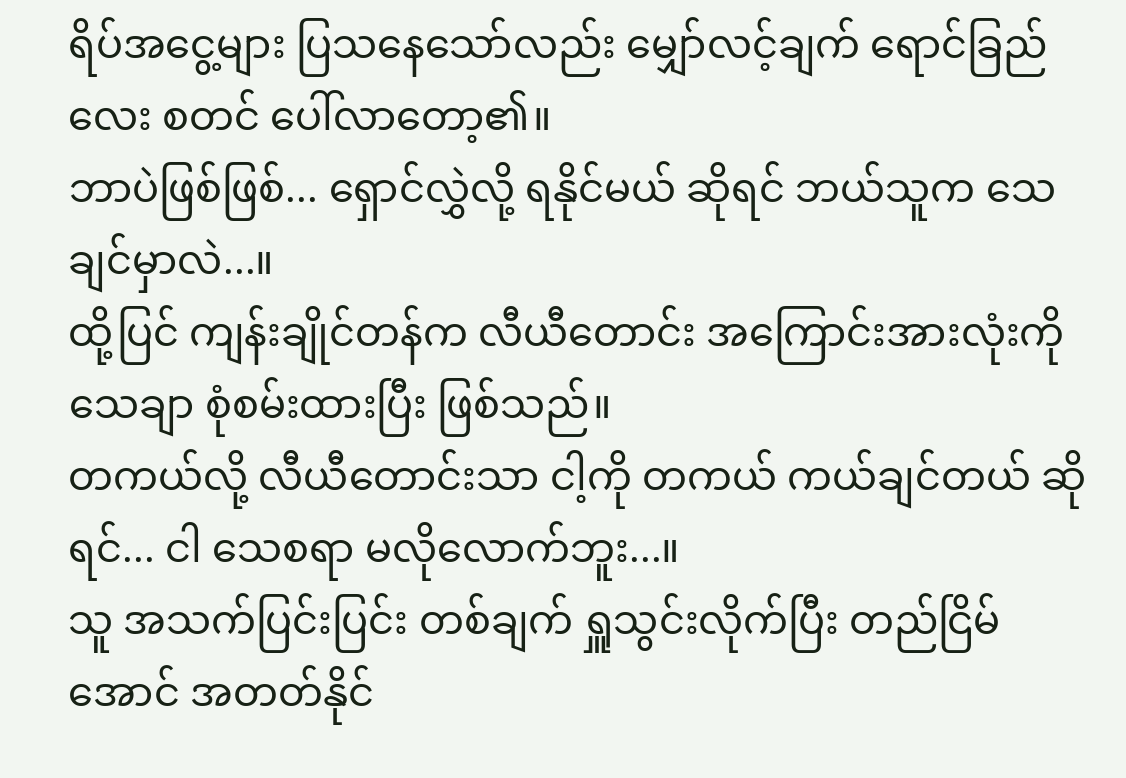ရိပ်အငွေ့များ ပြသနေသော်လည်း မျှော်လင့်ချက် ရောင်ခြည်လေး စတင် ပေါ်လာတော့၏။
ဘာပဲဖြစ်ဖြစ်... ရှောင်လွှဲလို့ ရနိုင်မယ် ဆိုရင် ဘယ်သူက သေချင်မှာလဲ...။
ထို့ပြင် ကျန်းချိုင်တန်က လီယီတောင်း အကြောင်းအားလုံးကို သေချာ စုံစမ်းထားပြီး ဖြစ်သည်။
တကယ်လို့ လီယီတောင်းသာ ငါ့ကို တကယ် ကယ်ချင်တယ် ဆိုရင်... ငါ သေစရာ မလိုလောက်ဘူး...။
သူ အသက်ပြင်းပြင်း တစ်ချက် ရှူသွင်းလိုက်ပြီး တည်ငြိမ်အောင် အတတ်နိုင်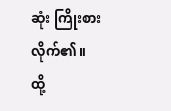ဆုံး ကြိုးစားလိုက်၏။
ထို့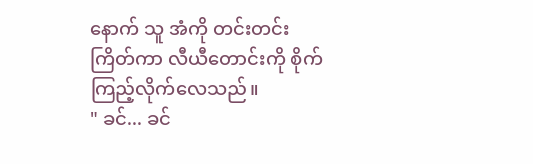နောက် သူ အံကို တင်းတင်းကြိတ်ကာ လီယီတောင်းကို စိုက်ကြည့်လိုက်လေသည်။
" ခင်... ခင်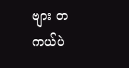ဗျား တကယ်ပဲ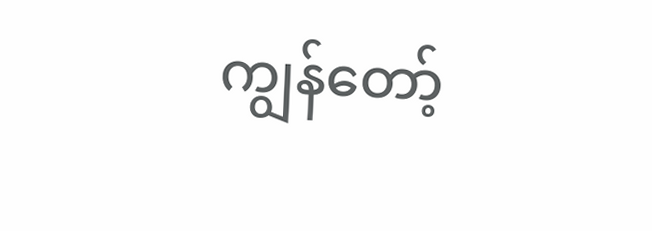ကျွန်တော့်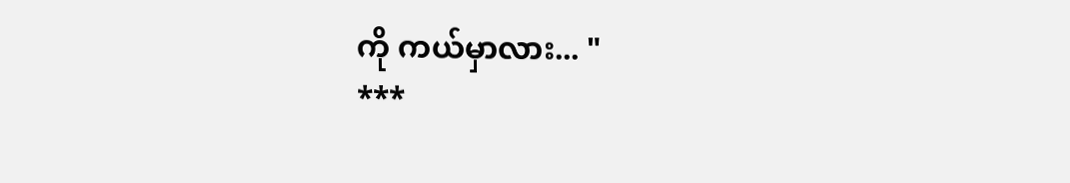ကို ကယ်မှာလား... "
***